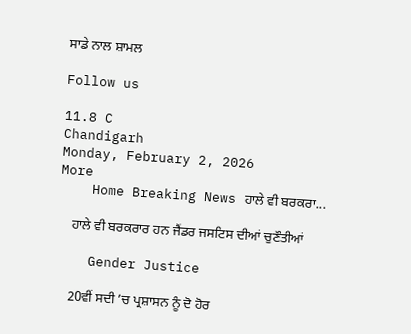ਸਾਡੇ ਨਾਲ ਸ਼ਾਮਲ

Follow us

11.8 C
Chandigarh
Monday, February 2, 2026
More
    Home Breaking News ਹਾਲੇ ਵੀ ਬਰਕਰਾ...

    ਹਾਲੇ ਵੀ ਬਰਕਰਾਰ ਹਨ ਜੈਂਡਰ ਜਸਟਿਸ ਦੀਆਂ ਚੁਣੌਤੀਆਂ

    Gender Justice

    20ਵੀਂ ਸਦੀ ’ਚ ਪ੍ਰਸ਼ਾਸਨ ਨੂੰ ਦੋ ਹੋਰ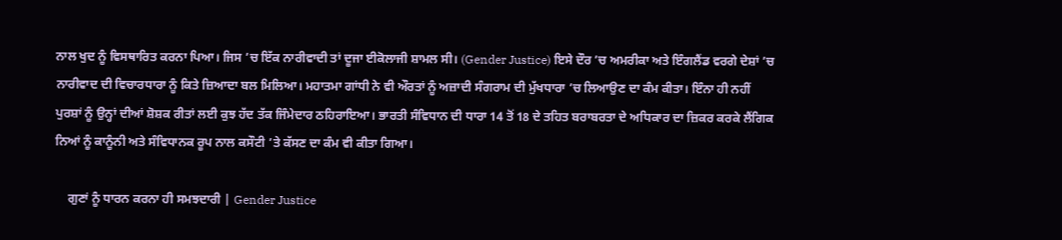ਨਾਲ ਖੁਦ ਨੂੰ ਵਿਸਥਾਰਿਤ ਕਰਨਾ ਪਿਆ। ਜਿਸ ’ਚ ਇੱਕ ਨਾਰੀਵਾਦੀ ਤਾਂ ਦੂਜਾ ਈਕੋਲਾਜੀ ਸ਼ਾਮਲ ਸੀ। (Gender Justice) ਇਸੇ ਦੌਰ ’ਚ ਅਮਰੀਕਾ ਅਤੇ ਇੰਗਲੈਂਡ ਵਰਗੇ ਦੇਸ਼ਾਂ ’ਚ ਨਾਰੀਵਾਦ ਦੀ ਵਿਚਾਰਧਾਰਾ ਨੂੰ ਕਿਤੇ ਜ਼ਿਆਦਾ ਬਲ ਮਿਲਿਆ। ਮਹਾਤਮਾ ਗਾਂਧੀ ਨੇ ਵੀ ਔਰਤਾਂ ਨੂੰ ਅਜ਼ਾਦੀ ਸੰਗਰਾਮ ਦੀ ਮੁੱਖਧਾਰਾ ’ਚ ਲਿਆਉਣ ਦਾ ਕੰਮ ਕੀਤਾ। ਇੰਨਾ ਹੀ ਨਹੀਂ ਪੁਰਸ਼ਾਂ ਨੂੰ ਉਨ੍ਹਾਂ ਦੀਆਂ ਸ਼ੋਸ਼ਕ ਰੀਤਾਂ ਲਈ ਕੁਝ ਹੱਦ ਤੱਕ ਜਿੰਮੇਦਾਰ ਠਹਿਰਾਇਆ। ਭਾਰਤੀ ਸੰਵਿਧਾਨ ਦੀ ਧਾਰਾ 14 ਤੋਂ 18 ਦੇ ਤਹਿਤ ਬਰਾਬਰਤਾ ਦੇ ਅਧਿਕਾਰ ਦਾ ਜ਼ਿਕਰ ਕਰਕੇ ਲੈਂਗਿਕ ਨਿਆਂ ਨੂੰ ਕਾਨੂੰਨੀ ਅਤੇ ਸੰਵਿਧਾਨਕ ਰੂਪ ਨਾਲ ਕਸੌਟੀ ’ਤੇ ਕੱਸਣ ਦਾ ਕੰਮ ਵੀ ਕੀਤਾ ਗਿਆ।

    ਗੁਣਾਂ ਨੂੰ ਧਾਰਨ ਕਰਨਾ ਹੀ ਸਮਝਦਾਰੀ | Gender Justice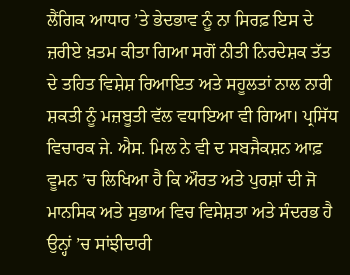ਲੈਂਗਿਕ ਆਧਾਰ ’ਤੇ ਭੇਦਭਾਵ ਨੂੰ ਨਾ ਸਿਰਫ਼ ਇਸ ਦੇ ਜ਼ਰੀਏ ਖ਼ਤਮ ਕੀਤਾ ਗਿਆ ਸਗੋਂ ਨੀਤੀ ਨਿਰਦੇਸ਼ਕ ਤੱਤ ਦੇ ਤਹਿਤ ਵਿਸ਼ੇਸ਼ ਰਿਆਇਤ ਅਤੇ ਸਹੂਲਤਾਂ ਨਾਲ ਨਾਰੀ ਸ਼ਕਤੀ ਨੂੰ ਮਜ਼ਬੂਤੀ ਵੱਲ ਵਧਾਇਆ ਵੀ ਗਿਆ। ਪ੍ਰਸਿੱਧ ਵਿਚਾਰਕ ਜੇ. ਐਸ. ਮਿਲ ਨੇ ਵੀ ਦ ਸਬਜੈਕਸ਼ਨ ਆਫ਼ ਵੂਮਨ ’ਚ ਲਿਖਿਆ ਹੈ ਕਿ ਔਰਤ ਅਤੇ ਪੁਰਸ਼ਾਂ ਦੀ ਜੋ ਮਾਨਸਿਕ ਅਤੇ ਸੁਭਾਅ ਵਿਚ ਵਿਸੇਸ਼ਤਾ ਅਤੇ ਸੰਦਰਭ ਹੈ ਉਨ੍ਹਾਂ ’ਚ ਸਾਂਝੀਦਾਰੀ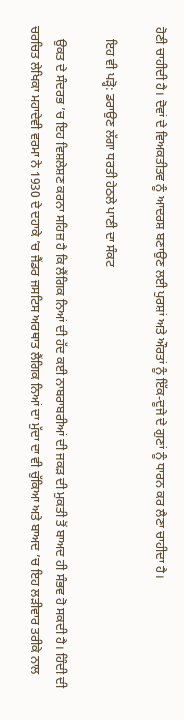ਹੋਣੀ ਚਾਹੀਦੀ ਹੈ। ਦੋਵਾਂ ਦੇ ਵਿਅਕਤੀਤਵ ਨੂੰ ਆਦਰਸ਼ ਬਣਾਉਣ ਲਈ ਪੁਰਸ਼ਾਂ ਅਤੇ ਔਰਤਾਂ ਨੂੰ ਇੱਕ-ਦੂਜੇ ਦੇ ਗੁਣਾਂ ਨੂੰ ਧਾਰਨ ਕਰ ਲੈਣਾ ਚਾਹੀਦਾ ਹੈ।

    ਇਹ ਵੀ ਪੜ੍ਹੋ: ਡਰਾਉਣ ਲੱਗਾ ਧਰਤੀ ਹੇਠਲੇ ਪਾਣੀ ਦਾ ਸੰਕਟ

    ਉਕਤ ਦੇ ਸੰਦਰਭ ’ਚ ਇਹ ਵਿਸ਼ਲੇਸ਼ਣ ਕਰਨਾ ਸਹਿਜ਼ ਹੈ ਕਿ ਲੈਂਗਿਕ ਨਿਆਂ ਦੀ ਹੱਦ ਕਈ ਨਾਬਰਾਬਰੀਆਂ ਦੀ ਜਕੜ ਦੀ ਮੁਕਤੀ ਤੋਂ ਬਾਅਦ ਹੀ ਸੰਭਵ ਹੋ ਸਕਦੀ ਹੈ। ਹਿੰਦੀ ਦੀ ਚਰਚਿਤ ਲੇਖਿਕਾ ਮਹਾਦੇਵੀ ਵਰਮਾ ਨੇ 1930 ਦੇ ਦਹਾਕੇ ’ਚ ਜੈਂਡਰ ਜਸਟਿਸ ਅਰਥਾਤ ਲੈਂਗਿਕ ਨਿਆਂ ਦਾ ਮੁੱਦਾ ਦਾ ਵੀ ਚੁੱਕਿਆ ਅਤੇ ਬਾਅਦ ’ਚ ਇਹ ਲੜੀਵਾਰ ਤਰੀਕੇ ਨਾਲ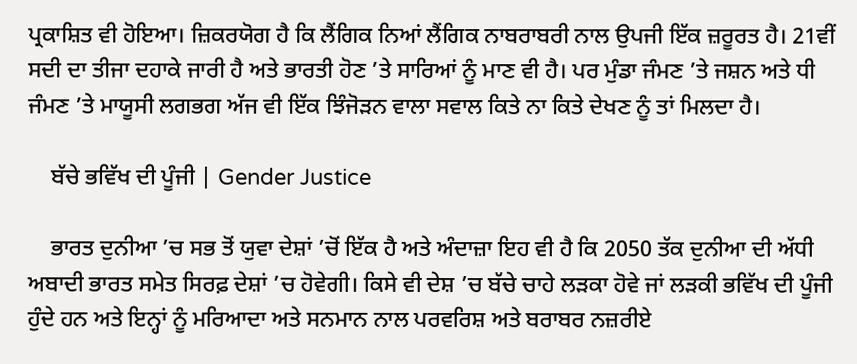ਪ੍ਰਕਾਸ਼ਿਤ ਵੀ ਹੋਇਆ। ਜ਼ਿਕਰਯੋਗ ਹੈ ਕਿ ਲੈਂਗਿਕ ਨਿਆਂ ਲੈਂਗਿਕ ਨਾਬਰਾਬਰੀ ਨਾਲ ਉਪਜੀ ਇੱਕ ਜ਼ਰੂਰਤ ਹੈ। 21ਵੀਂ ਸਦੀ ਦਾ ਤੀਜਾ ਦਹਾਕੇ ਜਾਰੀ ਹੈ ਅਤੇ ਭਾਰਤੀ ਹੋਣ ’ਤੇ ਸਾਰਿਆਂ ਨੂੰ ਮਾਣ ਵੀ ਹੈ। ਪਰ ਮੁੰਡਾ ਜੰਮਣ ’ਤੇ ਜਸ਼ਨ ਅਤੇ ਧੀ ਜੰਮਣ ’ਤੇ ਮਾਯੂਸੀ ਲਗਭਗ ਅੱਜ ਵੀ ਇੱਕ ਝਿੰਜੋੜਨ ਵਾਲਾ ਸਵਾਲ ਕਿਤੇ ਨਾ ਕਿਤੇ ਦੇਖਣ ਨੂੰ ਤਾਂ ਮਿਲਦਾ ਹੈ।

    ਬੱਚੇ ਭਵਿੱਖ ਦੀ ਪੂੰਜੀ | Gender Justice

    ਭਾਰਤ ਦੁਨੀਆ ’ਚ ਸਭ ਤੋਂ ਯੁਵਾ ਦੇਸ਼ਾਂ ’ਚੋਂ ਇੱਕ ਹੈ ਅਤੇ ਅੰਦਾਜ਼ਾ ਇਹ ਵੀ ਹੈ ਕਿ 2050 ਤੱਕ ਦੁਨੀਆ ਦੀ ਅੱਧੀ ਅਬਾਦੀ ਭਾਰਤ ਸਮੇਤ ਸਿਰਫ਼ ਦੇਸ਼ਾਂ ’ਚ ਹੋਵੇਗੀ। ਕਿਸੇ ਵੀ ਦੇਸ਼ ’ਚ ਬੱਚੇ ਚਾਹੇ ਲੜਕਾ ਹੋਵੇ ਜਾਂ ਲੜਕੀ ਭਵਿੱਖ ਦੀ ਪੂੰਜੀ ਹੁੰਦੇ ਹਨ ਅਤੇ ਇਨ੍ਹਾਂ ਨੂੰ ਮਰਿਆਦਾ ਅਤੇ ਸਨਮਾਨ ਨਾਲ ਪਰਵਰਿਸ਼ ਅਤੇ ਬਰਾਬਰ ਨਜ਼ਰੀਏ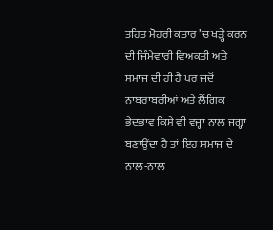ਤਹਿਤ ਮੋਹਰੀ ਕਤਾਰ ’ਚ ਖੜ੍ਹੇ ਕਰਨ ਦੀ ਜਿੰਮੇਵਾਰੀ ਵਿਅਕਤੀ ਅਤੇ ਸਮਾਜ ਦੀ ਹੀ ਹੈ ਪਰ ਜਦੋਂ ਨਾਬਰਾਬਰੀਆਂ ਅਤੇ ਲੈਂਗਿਕ ਭੇਦਭਾਵ ਕਿਸੇ ਵੀ ਵਜ੍ਹਾ ਨਾਲ ਜਗ੍ਹਾ ਬਣਾਉਂਦਾ ਹੈ ਤਾਂ ਇਹ ਸਮਾਜ ਦੇ ਨਾਲ-ਨਾਲ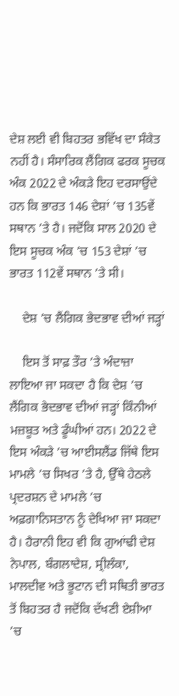ਦੇਸ਼ ਲਈ ਵੀ ਬਿਹਤਰ ਭਵਿੱਖ ਦਾ ਸੰਕੇਤ ਨਹੀਂ ਹੈ। ਸੰਸਾਰਿਕ ਲੈਂਗਿਕ ਫਰਕ ਸੂਚਕ ਅੰਕ 2022 ਦੇ ਅੰਕੜੇ ਇਹ ਦਰਸਾਉਂਦੇ ਹਨ ਕਿ ਭਾਰਤ 146 ਦੇਸ਼ਾਂ ’ਚ 135ਵੇਂ ਸਥਾਨ ’ਤੇ ਹੈ। ਜਦੋਂਕਿ ਸਾਲ 2020 ਦੇ ਇਸ ਸੂਚਕ ਅੰਕ ’ਚ 153 ਦੇਸ਼ਾਂ ’ਚ ਭਾਰਤ 112ਵੇਂ ਸਥਾਨ ’ਤੇ ਸੀ।

    ਦੇਸ਼ ’ਚ ਲੈਂਗਿਕ ਭੇਦਭਾਵ ਦੀਆਂ ਜੜ੍ਹਾਂ

    ਇਸ ਤੋਂ ਸਾਫ਼ ਤੌਰ ’ਤੇ ਅੰਦਾਜ਼ਾ ਲਾਇਆ ਜਾ ਸਕਦਾ ਹੈ ਕਿ ਦੇਸ਼ ’ਚ ਲੈਂਗਿਕ ਭੇਦਭਾਵ ਦੀਆਂ ਜੜ੍ਹਾਂ ਕਿੰਨੀਆਂ ਮਜ਼ਬੂਤ ਅਤੇ ਡੂੰਘੀਆਂ ਹਨ। 2022 ਦੇ ਇਸ ਅੰਕੜੇ ’ਚ ਆਈਸਲੈਂਡ ਜਿੱਥੇ ਇਸ ਮਾਮਲੇ ’ਚ ਸਿਖਰ ’ਤੇ ਹੈ, ਉੱਥੇ ਹੇਠਲੇ ਪ੍ਰਦਰਸ਼ਨ ਦੇ ਮਾਮਲੇ ’ਚ ਅਫ਼ਗਾਨਿਸਤਾਨ ਨੂੰ ਦੇਖਿਆ ਜਾ ਸਕਦਾ ਹੈ। ਹੈਰਾਨੀ ਇਹ ਵੀ ਕਿ ਗੁਆਂਢੀ ਦੇਸ਼ ਨੇਪਾਲ, ਬੰਗਲਾਦੇਸ਼, ਸ੍ਰੀਲੰਕਾ, ਮਾਲਦੀਵ ਅਤੇ ਭੂਟਾਨ ਦੀ ਸਥਿਤੀ ਭਾਰਤ ਤੋਂ ਬਿਹਤਰ ਹੈ ਜਦੋਂਕਿ ਦੱਖਣੀ ਏਸ਼ੀਆ ’ਚ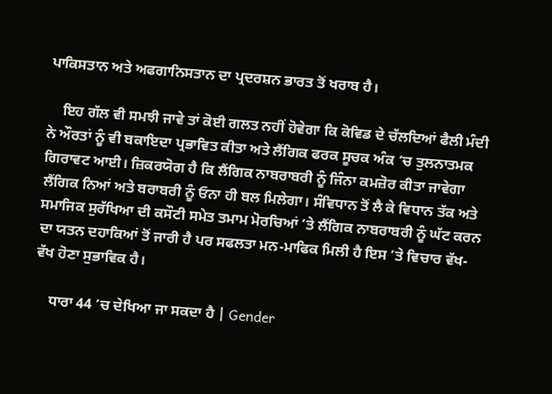ਪਾਕਿਸਤਾਨ ਅਤੇ ਅਫਗਾਨਿਸਤਾਨ ਦਾ ਪ੍ਰਦਰਸ਼ਨ ਭਾਰਤ ਤੋਂ ਖਰਾਬ ਹੈ।

    ਇਹ ਗੱਲ ਵੀ ਸਮਝੀ ਜਾਵੇ ਤਾਂ ਕੋਈ ਗਲਤ ਨਹੀਂ ਹੋਵੇਗਾ ਕਿ ਕੋਵਿਡ ਦੇ ਚੱਲਦਿਆਂ ਫੈਲੀ ਮੰਦੀ ਨੇ ਔਰਤਾਂ ਨੂੰ ਵੀ ਬਕਾਇਦਾ ਪ੍ਰਭਾਵਿਤ ਕੀਤਾ ਅਤੇ ਲੈਂਗਿਕ ਫਰਕ ਸੂਚਕ ਅੰਕ ’ਚ ਤੁਲਨਾਤਮਕ ਗਿਰਾਵਟ ਆਈ। ਜ਼ਿਕਰਯੋਗ ਹੈ ਕਿ ਲੈਂਗਿਕ ਨਾਬਰਾਬਰੀ ਨੂੰ ਜਿੰਨਾ ਕਮਜ਼ੋਰ ਕੀਤਾ ਜਾਵੇਗਾ ਲੈਂਗਿਕ ਨਿਆਂ ਅਤੇ ਬਰਾਬਰੀ ਨੂੰ ਓਨਾ ਹੀ ਬਲ ਮਿਲੇਗਾ। ਸੰਵਿਧਾਨ ਤੋਂ ਲੈ ਕੇ ਵਿਧਾਨ ਤੱਕ ਅਤੇ ਸਮਾਜਿਕ ਸੁਰੱਖਿਆ ਦੀ ਕਸੌਟੀ ਸਮੇਤ ਤਮਾਮ ਮੋਰਚਿਆਂ ’ਤੇ ਲੈਂਗਿਕ ਨਾਬਰਾਬਰੀ ਨੂੰ ਘੱਟ ਕਰਨ ਦਾ ਯਤਨ ਦਹਾਕਿਆਂ ਤੋਂ ਜਾਰੀ ਹੈ ਪਰ ਸਫਲਤਾ ਮਨ-ਮਾਫਿਕ ਮਿਲੀ ਹੈ ਇਸ ’ਤੇ ਵਿਚਾਰ ਵੱਖ-ਵੱਖ ਹੋਣਾ ਸੁਭਾਵਿਕ ਹੈ।

    ਧਾਰਾ 44 ’ਚ ਦੇਖਿਆ ਜਾ ਸਕਦਾ ਹੈ | Gender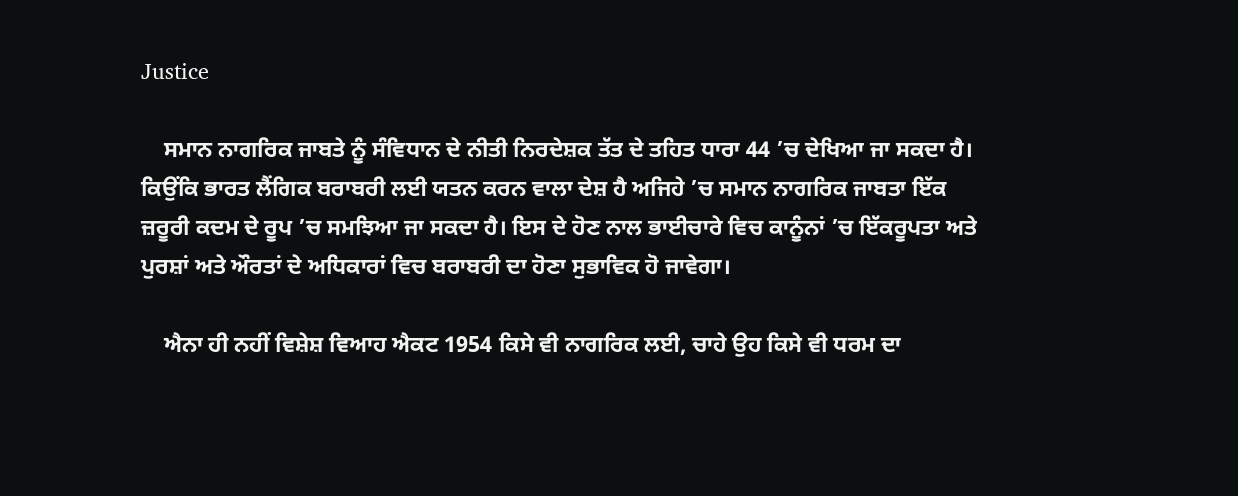Justice

    ਸਮਾਨ ਨਾਗਰਿਕ ਜਾਬਤੇ ਨੂੰ ਸੰਵਿਧਾਨ ਦੇ ਨੀਤੀ ਨਿਰਦੇਸ਼ਕ ਤੱਤ ਦੇ ਤਹਿਤ ਧਾਰਾ 44 ’ਚ ਦੇਖਿਆ ਜਾ ਸਕਦਾ ਹੈ। ਕਿਉਂਕਿ ਭਾਰਤ ਲੈਂਗਿਕ ਬਰਾਬਰੀ ਲਈ ਯਤਨ ਕਰਨ ਵਾਲਾ ਦੇਸ਼ ਹੈ ਅਜਿਹੇ ’ਚ ਸਮਾਨ ਨਾਗਰਿਕ ਜਾਬਤਾ ਇੱਕ ਜ਼ਰੂਰੀ ਕਦਮ ਦੇ ਰੂਪ ’ਚ ਸਮਝਿਆ ਜਾ ਸਕਦਾ ਹੈ। ਇਸ ਦੇ ਹੋਣ ਨਾਲ ਭਾਈਚਾਰੇ ਵਿਚ ਕਾਨੂੰਨਾਂ ’ਚ ਇੱਕਰੂਪਤਾ ਅਤੇ ਪੁਰਸ਼ਾਂ ਅਤੇ ਔਰਤਾਂ ਦੇ ਅਧਿਕਾਰਾਂ ਵਿਚ ਬਰਾਬਰੀ ਦਾ ਹੋਣਾ ਸੁਭਾਵਿਕ ਹੋ ਜਾਵੇਗਾ।

    ਐਨਾ ਹੀ ਨਹੀਂ ਵਿਸ਼ੇਸ਼ ਵਿਆਹ ਐਕਟ 1954 ਕਿਸੇ ਵੀ ਨਾਗਰਿਕ ਲਈ, ਚਾਹੇ ਉਹ ਕਿਸੇ ਵੀ ਧਰਮ ਦਾ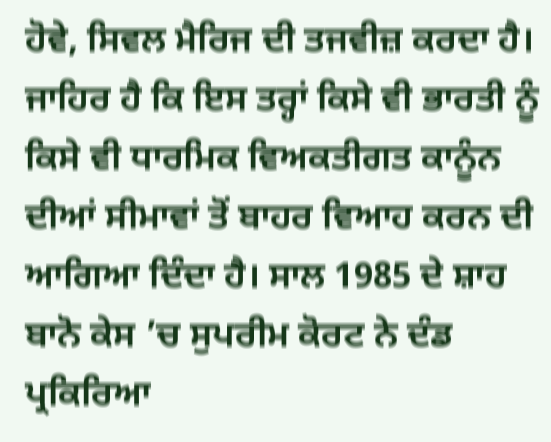ਹੋਵੇ, ਸਿਵਲ ਮੈਰਿਜ ਦੀ ਤਜਵੀਜ਼ ਕਰਦਾ ਹੈ। ਜਾਹਿਰ ਹੈ ਕਿ ਇਸ ਤਰ੍ਹਾਂ ਕਿਸੇ ਵੀ ਭਾਰਤੀ ਨੂੰ ਕਿਸੇ ਵੀ ਧਾਰਮਿਕ ਵਿਅਕਤੀਗਤ ਕਾਨੂੰਨ ਦੀਆਂ ਸੀਮਾਵਾਂ ਤੋਂ ਬਾਹਰ ਵਿਆਹ ਕਰਨ ਦੀ ਆਗਿਆ ਦਿੰਦਾ ਹੈ। ਸਾਲ 1985 ਦੇ ਸ਼ਾਹ ਬਾਨੋ ਕੇਸ ’ਚ ਸੁਪਰੀਮ ਕੋਰਟ ਨੇ ਦੰਡ ਪ੍ਰਕਿਰਿਆ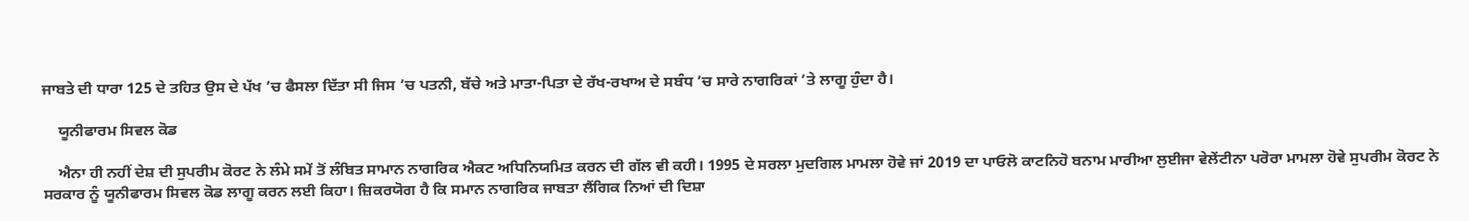ਜਾਬਤੇ ਦੀ ਧਾਰਾ 125 ਦੇ ਤਹਿਤ ਉਸ ਦੇ ਪੱਖ ’ਚ ਫੈਸਲਾ ਦਿੱਤਾ ਸੀ ਜਿਸ ’ਚ ਪਤਨੀ, ਬੱਚੇ ਅਤੇ ਮਾਤਾ-ਪਿਤਾ ਦੇ ਰੱਖ-ਰਖਾਅ ਦੇ ਸਬੰਧ ’ਚ ਸਾਰੇ ਨਾਗਰਿਕਾਂ ’ਤੇ ਲਾਗੂ ਹੁੰਦਾ ਹੈ।

    ਯੂਨੀਫਾਰਮ ਸਿਵਲ ਕੋਡ

    ਐਨਾ ਹੀ ਨਹੀਂ ਦੇਸ਼ ਦੀ ਸੁਪਰੀਮ ਕੋਰਟ ਨੇ ਲੰਮੇ ਸਮੇਂ ਤੋਂ ਲੰਬਿਤ ਸਾਮਾਨ ਨਾਗਰਿਕ ਐਕਟ ਅਧਿਨਿਯਮਿਤ ਕਰਨ ਦੀ ਗੱਲ ਵੀ ਕਹੀ। 1995 ਦੇ ਸਰਲਾ ਮੁਦਗਿਲ ਮਾਮਲਾ ਹੋਵੇ ਜਾਂ 2019 ਦਾ ਪਾਓਲੋ ਕਾਟਨਿਹੋ ਬਨਾਮ ਮਾਰੀਆ ਲੁਈਜਾ ਵੇਲੇਂਟੀਨਾ ਪਰੋਰਾ ਮਾਮਲਾ ਹੋਵੇ ਸੁਪਰੀਮ ਕੋਰਟ ਨੇ ਸਰਕਾਰ ਨੂੰ ਯੂਨੀਫਾਰਮ ਸਿਵਲ ਕੋਡ ਲਾਗੂ ਕਰਨ ਲਈ ਕਿਹਾ। ਜ਼ਿਕਰਯੋਗ ਹੈ ਕਿ ਸਮਾਨ ਨਾਗਰਿਕ ਜਾਬਤਾ ਲੈਂਗਿਕ ਨਿਆਂ ਦੀ ਦਿਸ਼ਾ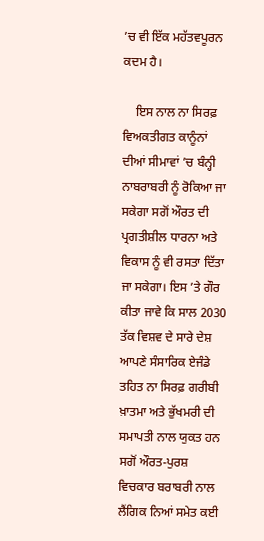’ਚ ਵੀ ਇੱਕ ਮਹੱਤਵਪੂਰਨ ਕਦਮ ਹੈ।

    ਇਸ ਨਾਲ ਨਾ ਸਿਰਫ਼ ਵਿਅਕਤੀਗਤ ਕਾਨੂੰਨਾਂ ਦੀਆਂ ਸੀਮਾਵਾਂ ’ਚ ਬੰਨ੍ਹੀ ਨਾਬਰਾਬਰੀ ਨੂੰ ਰੋਕਿਆ ਜਾ ਸਕੇਗਾ ਸਗੋਂ ਔਰਤ ਦੀ ਪ੍ਰਗਤੀਸ਼ੀਲ ਧਾਰਨਾ ਅਤੇ ਵਿਕਾਸ ਨੂੰ ਵੀ ਰਸਤਾ ਦਿੱਤਾ ਜਾ ਸਕੇਗਾ। ਇਸ ’ਤੇ ਗੌਰ ਕੀਤਾ ਜਾਵੇ ਕਿ ਸਾਲ 2030 ਤੱਕ ਵਿਸ਼ਵ ਦੇ ਸਾਰੇ ਦੇਸ਼ ਆਪਣੇ ਸੰਸਾਰਿਕ ਏਜੰਡੇ ਤਹਿਤ ਨਾ ਸਿਰਫ਼ ਗਰੀਬੀ ਖ਼ਾਤਮਾ ਅਤੇ ਭੁੱਖਮਰੀ ਦੀ ਸਮਾਪਤੀ ਨਾਲ ਯੁਕਤ ਹਨ ਸਗੋਂ ਔਰਤ-ਪੁਰਸ਼ ਵਿਚਕਾਰ ਬਰਾਬਰੀ ਨਾਲ ਲੈਂਗਿਕ ਨਿਆਂ ਸਮੇਤ ਕਈ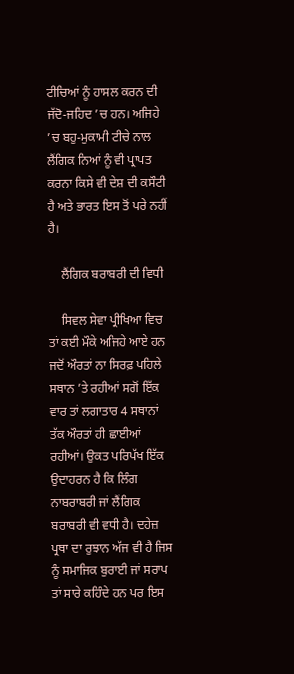ਟੀਚਿਆਂ ਨੂੰ ਹਾਸਲ ਕਰਨ ਦੀ ਜੱਦੋ-ਜਹਿਦ ’ਚ ਹਨ। ਅਜਿਹੇ ’ਚ ਬਹੁ-ਮੁਕਾਮੀ ਟੀਚੇ ਨਾਲ ਲੈਂਗਿਕ ਨਿਆਂ ਨੂੰ ਵੀ ਪ੍ਰਾਪਤ ਕਰਨਾ ਕਿਸੇ ਵੀ ਦੇਸ਼ ਦੀ ਕਸੌਟੀ ਹੈ ਅਤੇ ਭਾਰਤ ਇਸ ਤੋਂ ਪਰੇ ਨਹੀਂ ਹੈ।

    ਲੈਂਗਿਕ ਬਰਾਬਰੀ ਦੀ ਵਿਧੀ

    ਸਿਵਲ ਸੇਵਾ ਪ੍ਰੀਖਿਆ ਵਿਚ ਤਾਂ ਕਈ ਮੌਕੇ ਅਜਿਹੇ ਆਏ ਹਨ ਜਦੋਂ ਔਰਤਾਂ ਨਾ ਸਿਰਫ਼ ਪਹਿਲੇ ਸਥਾਨ ’ਤੇ ਰਹੀਆਂ ਸਗੋਂ ਇੱਕ ਵਾਰ ਤਾਂ ਲਗਾਤਾਰ 4 ਸਥਾਨਾਂ ਤੱਕ ਔਰਤਾਂ ਹੀ ਛਾਈਆਂ ਰਹੀਆਂ। ਉਕਤ ਪਰਿਪੱਖ ਇੱਕ ਉਦਾਹਰਨ ਹੈ ਕਿ ਲਿੰਗ ਨਾਬਰਾਬਰੀ ਜਾਂ ਲੈਂਗਿਕ ਬਰਾਬਰੀ ਵੀ ਵਧੀ ਹੈ। ਦਹੇਜ਼ ਪ੍ਰਥਾ ਦਾ ਰੁਝਾਨ ਅੱਜ ਵੀ ਹੈ ਜਿਸ ਨੂੰ ਸਮਾਜਿਕ ਬੁਰਾਈ ਜਾਂ ਸਰਾਪ ਤਾਂ ਸਾਰੇ ਕਹਿੰਦੇ ਹਨ ਪਰ ਇਸ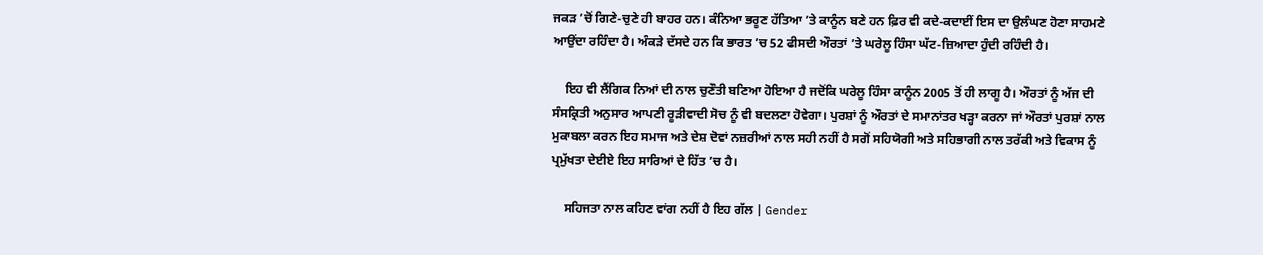ਜਕੜ ’ਚੋਂ ਗਿਣੇ-ਚੁਣੇ ਹੀ ਬਾਹਰ ਹਨ। ਕੰਨਿਆ ਭਰੂਣ ਹੱਤਿਆ ’ਤੇ ਕਾਨੂੰਨ ਬਣੇ ਹਨ ਫ਼ਿਰ ਵੀ ਕਦੇ-ਕਦਾਈਂ ਇਸ ਦਾ ਉਲੰਘਣ ਹੋਣਾ ਸਾਹਮਣੇ ਆਉਂਦਾ ਰਹਿੰਦਾ ਹੈ। ਅੰਕੜੇ ਦੱਸਦੇ ਹਨ ਕਿ ਭਾਰਤ ’ਚ 52 ਫੀਸਦੀ ਔਰਤਾਂ ’ਤੇ ਘਰੇਲੂ ਹਿੰਸਾ ਘੱਟ-ਜ਼ਿਆਦਾ ਹੁੰਦੀ ਰਹਿੰਦੀ ਹੈ।

    ਇਹ ਵੀ ਲੈਂਗਿਕ ਨਿਆਂ ਦੀ ਨਾਲ ਚੁਣੌਤੀ ਬਣਿਆ ਹੋਇਆ ਹੈ ਜਦੋਂਕਿ ਘਰੇਲੂ ਹਿੰਸਾ ਕਾਨੂੰਨ 2005 ਤੋਂ ਹੀ ਲਾਗੂ ਹੈ। ਔਰਤਾਂ ਨੂੰ ਅੱਜ ਦੀ ਸੰਸਕ੍ਰਿਤੀ ਅਨੁਸਾਰ ਆਪਣੀ ਰੂੜੀਵਾਦੀ ਸੋਚ ਨੂੰ ਵੀ ਬਦਲਣਾ ਹੋਵੇਗਾ। ਪੁਰਸ਼ਾਂ ਨੂੰ ਔਰਤਾਂ ਦੇ ਸਮਾਨਾਂਤਰ ਖੜ੍ਹਾ ਕਰਨਾ ਜਾਂ ਔਰਤਾਂ ਪੁਰਸ਼ਾਂ ਨਾਲ ਮੁਕਾਬਲਾ ਕਰਨ ਇਹ ਸਮਾਜ ਅਤੇ ਦੇਸ਼ ਦੋਵਾਂ ਨਜ਼ਰੀਆਂ ਨਾਲ ਸਹੀ ਨਹੀਂ ਹੈ ਸਗੋਂ ਸਹਿਯੋਗੀ ਅਤੇ ਸਹਿਭਾਗੀ ਨਾਲ ਤਰੱਕੀ ਅਤੇ ਵਿਕਾਸ ਨੂੰ ਪ੍ਰਮੁੱਖਤਾ ਦੇਈਏ ਇਹ ਸਾਰਿਆਂ ਦੇ ਹਿੱਤ ’ਚ ਹੈ।

    ਸਹਿਜਤਾ ਨਾਲ ਕਹਿਣ ਵਾਂਗ ਨਹੀਂ ਹੈ ਇਹ ਗੱਲ | Gender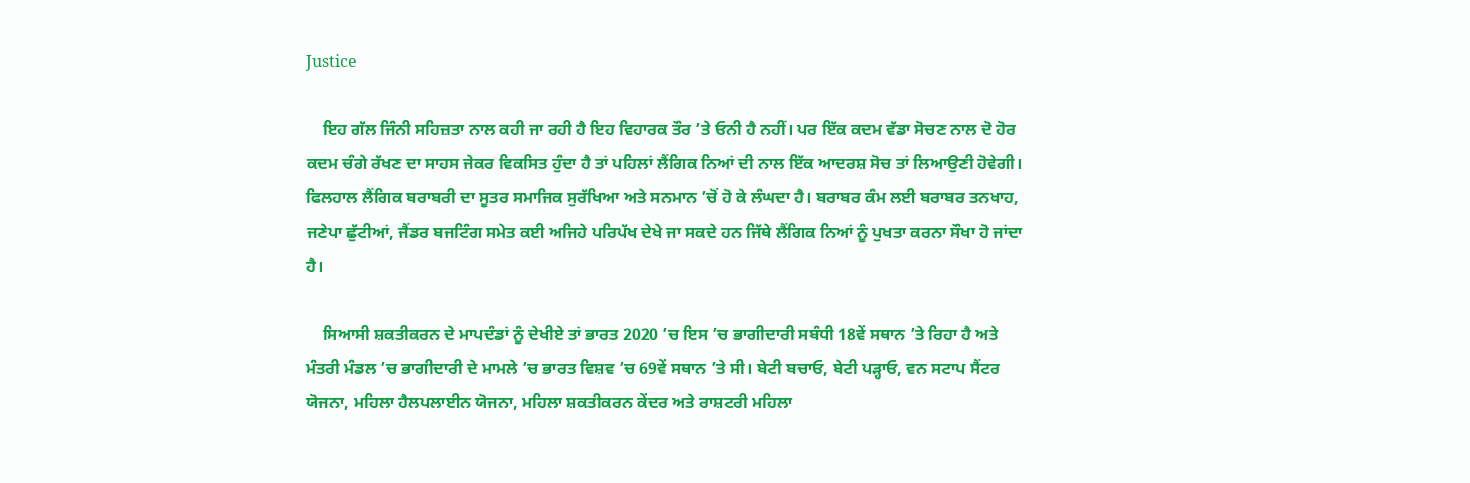Justice

    ਇਹ ਗੱਲ ਜਿੰਨੀ ਸਹਿਜ਼ਤਾ ਨਾਲ ਕਹੀ ਜਾ ਰਹੀ ਹੈ ਇਹ ਵਿਹਾਰਕ ਤੌਰ ’ਤੇ ਓਨੀ ਹੈ ਨਹੀਂ। ਪਰ ਇੱਕ ਕਦਮ ਵੱਡਾ ਸੋਚਣ ਨਾਲ ਦੋ ਹੋਰ ਕਦਮ ਚੰਗੇ ਰੱਖਣ ਦਾ ਸਾਹਸ ਜੇਕਰ ਵਿਕਸਿਤ ਹੁੰਦਾ ਹੈ ਤਾਂ ਪਹਿਲਾਂ ਲੈਂਗਿਕ ਨਿਆਂ ਦੀ ਨਾਲ ਇੱਕ ਆਦਰਸ਼ ਸੋਚ ਤਾਂ ਲਿਆਉਣੀ ਹੋਵੇਗੀ। ਫਿਲਹਾਲ ਲੈਂਗਿਕ ਬਰਾਬਰੀ ਦਾ ਸੂਤਰ ਸਮਾਜਿਕ ਸੁਰੱਖਿਆ ਅਤੇ ਸਨਮਾਨ ’ਚੋਂ ਹੋ ਕੇ ਲੰਘਦਾ ਹੈ। ਬਰਾਬਰ ਕੰਮ ਲਈ ਬਰਾਬਰ ਤਨਖਾਹ, ਜਣੇਪਾ ਛੁੱਟੀਆਂ, ਜੈਂਡਰ ਬਜਟਿੰਗ ਸਮੇਤ ਕਈ ਅਜਿਹੇ ਪਰਿਪੱਖ ਦੇਖੇ ਜਾ ਸਕਦੇ ਹਨ ਜਿੱਥੇ ਲੈਂਗਿਕ ਨਿਆਂ ਨੂੰ ਪੁਖਤਾ ਕਰਨਾ ਸੌਖਾ ਹੋ ਜਾਂਦਾ ਹੈ।

    ਸਿਆਸੀ ਸ਼ਕਤੀਕਰਨ ਦੇ ਮਾਪਦੰਡਾਂ ਨੂੰ ਦੇਖੀਏ ਤਾਂ ਭਾਰਤ 2020 ’ਚ ਇਸ ’ਚ ਭਾਗੀਦਾਰੀ ਸਬੰਧੀ 18ਵੇਂ ਸਥਾਨ ’ਤੇ ਰਿਹਾ ਹੈ ਅਤੇ ਮੰਤਰੀ ਮੰਡਲ ’ਚ ਭਾਗੀਦਾਰੀ ਦੇ ਮਾਮਲੇ ’ਚ ਭਾਰਤ ਵਿਸ਼ਵ ’ਚ 69ਵੇਂ ਸਥਾਨ ’ਤੇ ਸੀ। ਬੇਟੀ ਬਚਾਓ, ਬੇਟੀ ਪੜ੍ਹਾਓ, ਵਨ ਸਟਾਪ ਸੈਂਟਰ ਯੋਜਨਾ, ਮਹਿਲਾ ਹੈਲਪਲਾਈਨ ਯੋਜਨਾ, ਮਹਿਲਾ ਸ਼ਕਤੀਕਰਨ ਕੇਂਦਰ ਅਤੇ ਰਾਸ਼ਟਰੀ ਮਹਿਲਾ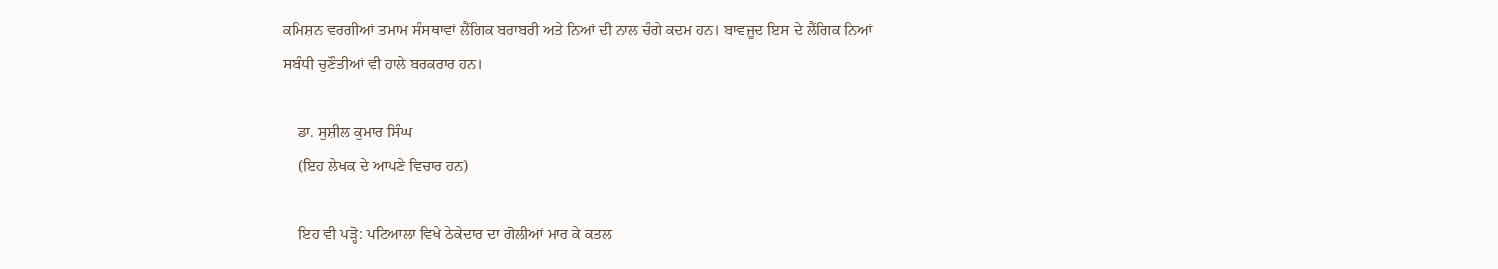ਕਮਿਸ਼ਨ ਵਰਗੀਆਂ ਤਮਾਮ ਸੰਸਥਾਵਾਂ ਲੈਂਗਿਕ ਬਰਾਬਰੀ ਅਤੇ ਨਿਆਂ ਦੀ ਨਾਲ ਚੰਗੇ ਕਦਮ ਹਨ। ਬਾਵਜੂਦ ਇਸ ਦੇ ਲੈਂਗਿਕ ਨਿਆਂ ਸਬੰਧੀ ਚੁਣੌਤੀਆਂ ਵੀ ਹਾਲੇ ਬਰਕਰਾਰ ਹਨ।

    ਡਾ. ਸੁਸ਼ੀਲ ਕੁਮਾਰ ਸਿੰਘ
    (ਇਹ ਲੇਖਕ ਦੇ ਆਪਣੇ ਵਿਚਾਰ ਹਨ)

    ਇਹ ਵੀ ਪੜ੍ਹੋ: ਪਟਿਆਲਾ ਵਿਖੇ ਠੇਕੇਦਾਰ ਦਾ ਗੋਲੀਆਂ ਮਾਰ ਕੇ ਕਤਲ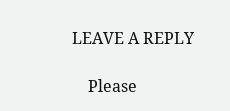LEAVE A REPLY

    Please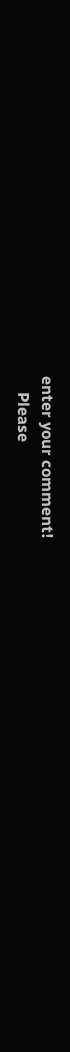enter your comment!
    Please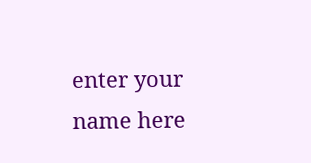enter your name here